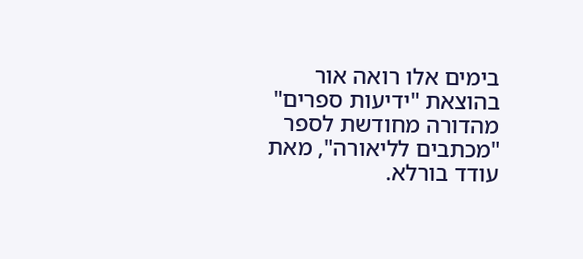בימים אלו רואה אור בהוצאת "ידיעות ספרים" מהדורה מחודשת לספר "מכתבים לליאורה", מאת עודד בורלא.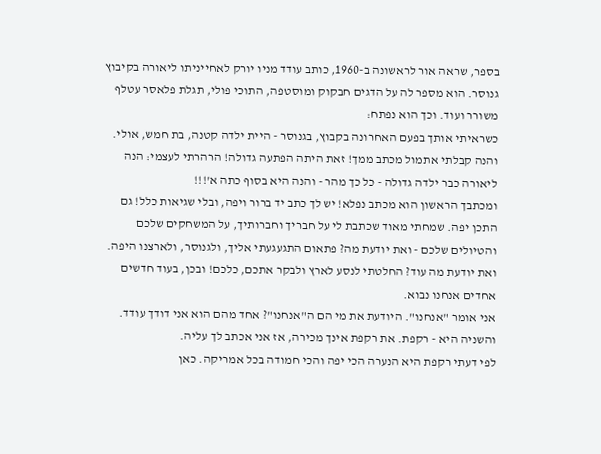בספר, שראה אור לראשונה ב-1960, כותב עודד מניו יורק לאחייניתו ליאורה בקיבוץ גנוסר. הוא מספר לה על הדגים חבקוק ומוסטפה, התוכי פולי, תגלת פלאסר עטלף משורר ועוד. וכך הוא נפתח:
כשראיתי אותך בפעם האחרונה בקבוץ, בגנוסר - היית ילדה קטנה, בת חמש, אולי. והנה קבלתי אתמול מכתב ממך! זאת היתה הפתעה גדולה! הרהרתי לעצמי: הנה ליאורה כבר ילדה גדולה - כל כך מהר - והנה היא בסוף כתה א'!!!
ומכתבך הראשון הוא מכתב נפלא! יש לך כתב יד ברור ויפה, ובלי שגיאות כלל! גם התכן יפה. שמחתי מאוד שכתבת לי על חבריך וחברותיך, על המשחקים שלכם והטיולים שלכם - ואת יודעת מה? פתאום התגעגעתי אליך, ולגנוסר, ולארצנו היפה. ואת יודעת מה עוד? החלטתי לנסע לארץ ולבקר אתכם, כלכם! ובכן, בעוד חדשים אחדים אנחנו נבוא.
אני אומר "אנחנו". היודעת את מי הם ה"אנחנו"? אחד מהם הוא אני דודך עודד. והשניה היא - רקפת. את רקפת אינך מכירה, אז אני אכתב לך עליה.
לפי דעתי רקפת היא הנערה הכי יפה והכי חמודה בכל אמריקה. כאן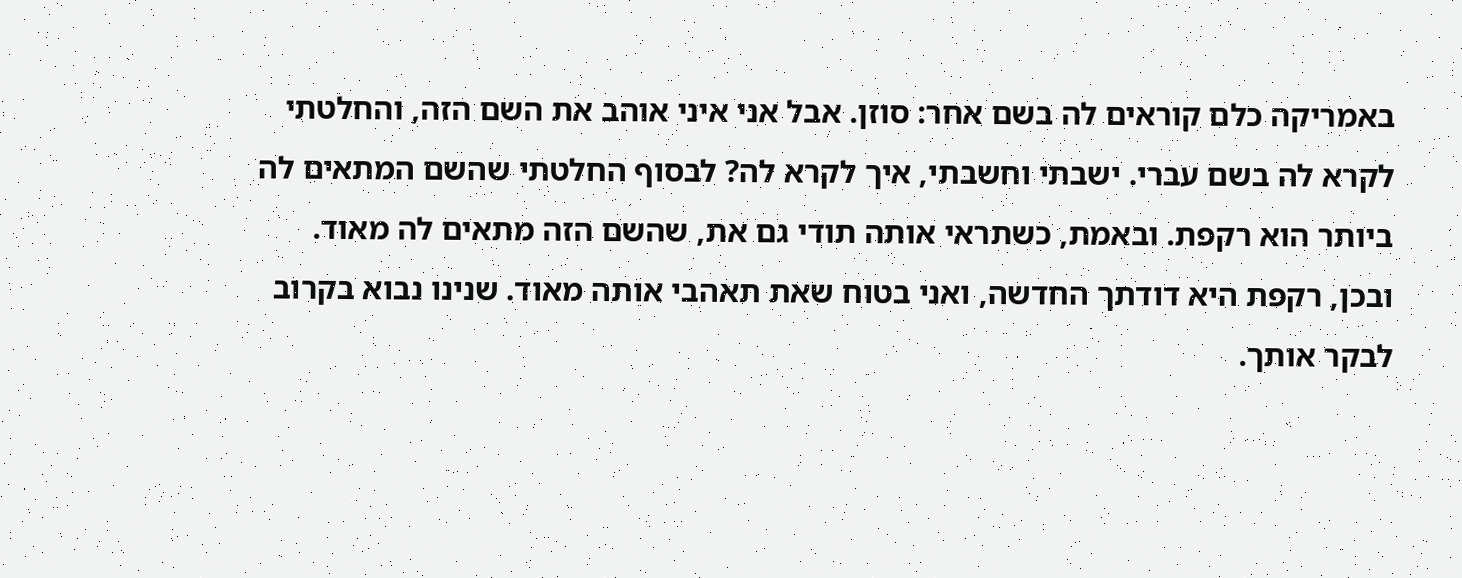באמריקה כלם קוראים לה בשם אחר: סוזן. אבל אני איני אוהב את השם הזה, והחלטתי לקרא לה בשם עברי. ישבתי וחשבתי, איך לקרא לה? לבסוף החלטתי שהשם המתאים לה ביותר הוא רקפת. ובאמת, כשתראי אותה תודי גם את, שהשם הזה מתאים לה מאוד.
ובכן, רקפת היא דודתך החדשה, ואני בטוח שאת תאהבי אותה מאוד. שנינו נבוא בקרוב לבקר אותך.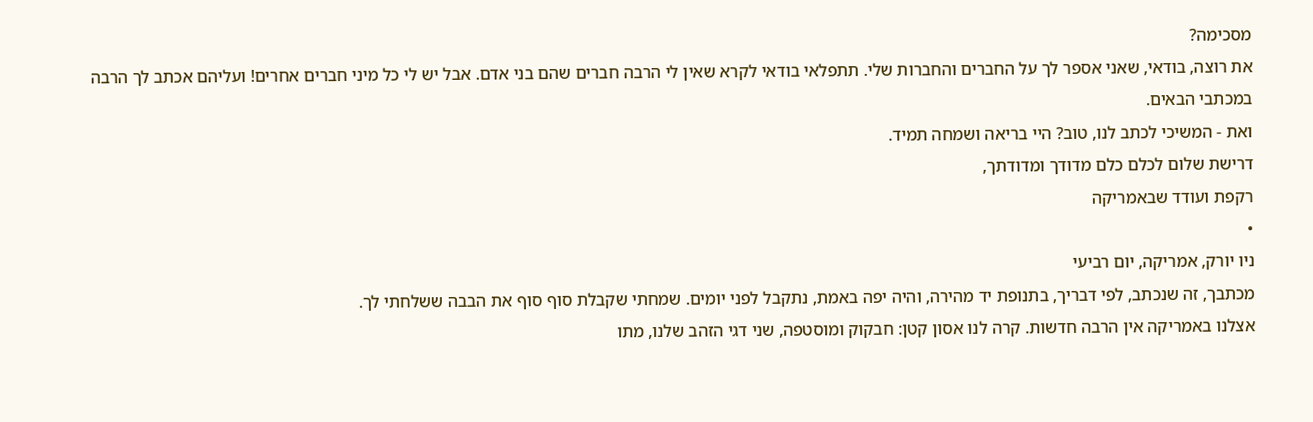מסכימה?
את רוצה, בודאי, שאני אספר לך על החברים והחברות שלי. תתפלאי בודאי לקרא שאין לי הרבה חברים שהם בני אדם. אבל יש לי כל מיני חברים אחרים! ועליהם אכתב לך הרבה במכתבי הבאים.
ואת - המשיכי לכתב לנו, טוב? היי בריאה ושמחה תמיד.
דרישת שלום לכלם כלם מדודך ומדודתך,
רקפת ועודד שבאמריקה
•
ניו יורק, אמריקה, יום רביעי
מכתבך, זה שנכתב, לפי דבריך, בתנופת יד מהירה, והיה יפה באמת, נתקבל לפני יומים. שמחתי שקבלת סוף סוף את הבבה ששלחתי לך.
אצלנו באמריקה אין הרבה חדשות. קרה לנו אסון קטן: חבקוק ומוסטפה, שני דגי הזהב שלנו, מתו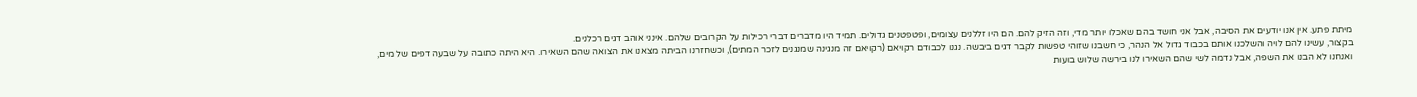מיתת פתע. אין אנו יודעים את הסיבה, אבל אני חושד בהם שאכלו יותר מדי, וזה הזיק להם. הם היו זללנים עצומים, ופטפטנים גדולים. תמיד היו מדברים דברי רכילות על הקרובים שלהם. אינני אוהב דגים רכלנים.
בקצור, עשינו להם לויה והשלכנו אותם בכבוד גדול אל הנהר, כי חשבנו שזוהי טפשות לקבר דגים ביבשה. נגנו לכבודם רקויאם (רקויאם זה מנגינה שמנגנים לזכר המתים), וכשחזרנו הביתה מצאנו את הצואה שהם השאירו. היא היתה כתובה על שבעה דפים של מים, ואנחנו לא הבנו את השפה, אבל נדמה לשי שהם השאירו לנו בירשה שלוש בועות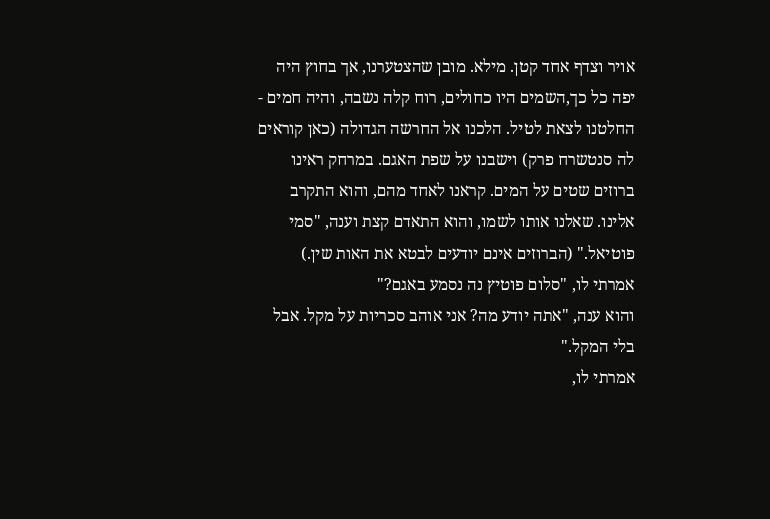אויר וצדף אחד קטן. מילא. מובן שהצטערנו, אך בחוץ היה יפה כל כך,השמים היו כחולים, רוח קלה נשבה, והיה חמים - החלטנו לצאת לטיל. הלכנו אל החרשה הגדולה (כאן קוראים לה סנטשרח פרק) וישבנו על שפת האגם. במרחק ראינו ברוזים שטים על המים. קראנו לאחד מהם, והוא התקרב אלינו. שאלנו אותו לשמו, והוא התאדם קצת וענה, "סמי פוטיאל." (הברוזים אינם יודעים לבטא את האות שין.)
אמרתי לו, "סלום פוטיץ נה נסמע באגם?"
והוא ענה, "אתה יודע מה? אני אוהב סכריות על מקל. אבל בלי המקל."
אמרתי לו,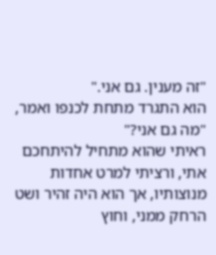"זה מענין. גם אני."
הוא התגרד מתחת לכנפו ואמר, "מה גם אני?"
ראיתי שהוא מתחיל להיתחכם אתי, ורציתי למרט אחדות מנוצותיו, אך הוא היה זהיר ושט הרחק ממני, וחוץ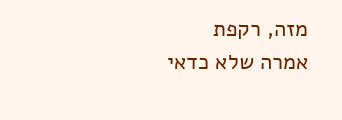מזה, רקפת אמרה שלא כדאי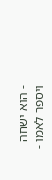- הוא ישחה ויספר לאמו -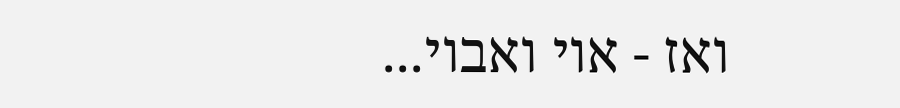ואז - אוי ואבוי...